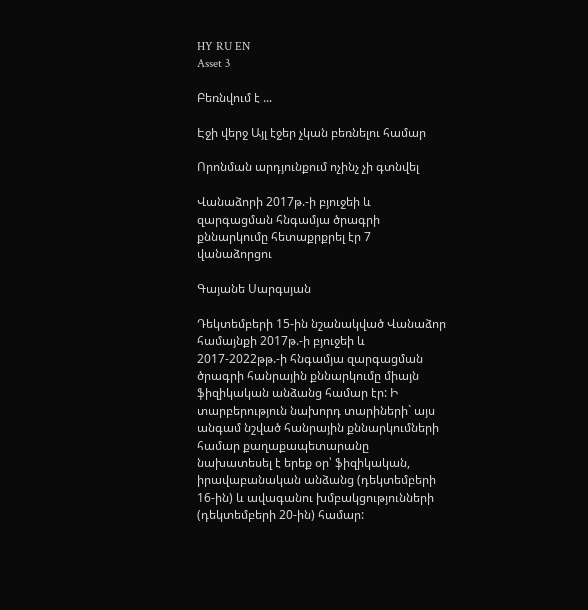HY RU EN
Asset 3

Բեռնվում է ...

Էջի վերջ Այլ էջեր չկան բեռնելու համար

Որոնման արդյունքում ոչինչ չի գտնվել

Վանաձորի 2017թ.-ի բյուջեի և զարգացման հնգամյա ծրագրի քննարկումը հետաքրքրել էր 7 վանաձորցու

Գայանե Սարգսյան

Դեկտեմբերի 15-ին նշանակված Վանաձոր համայնքի 2017թ.-ի բյուջեի և 2017-2022թթ.-ի հնգամյա զարգացման ծրագրի հանրային քննարկումը միայն ֆիզիկական անձանց համար էր: Ի տարբերություն նախորդ տարիների` այս անգամ նշված հանրային քննարկումների համար քաղաքապետարանը նախատեսել է երեք օր՝ ֆիզիկական, իրավաբանական անձանց (դեկտեմբերի 16-ին) և ավագանու խմբակցությունների (դեկտեմբերի 20-ին) համար: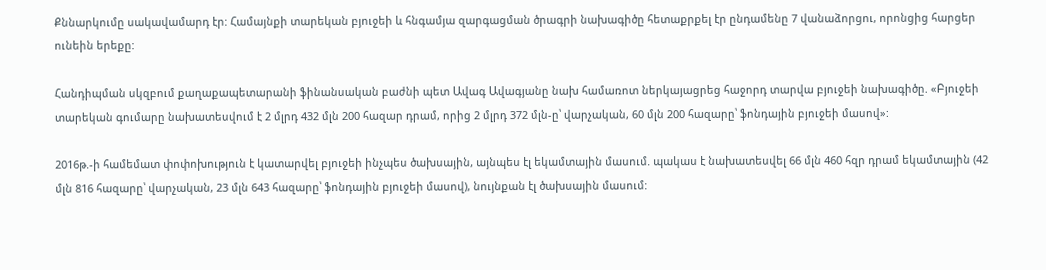Քննարկումը սակավամարդ էր: Համայնքի տարեկան բյուջեի և հնգամյա զարգացման ծրագրի նախագիծը հետաքրքել էր ընդամենը 7 վանաձորցու, որոնցից հարցեր ունեին երեքը:

Հանդիպման սկզբում քաղաքապետարանի ֆինանսական բաժնի պետ Ավագ Ավագյանը նախ համառոտ ներկայացրեց հաջորդ տարվա բյուջեի նախագիծը. «Բյուջեի տարեկան գումարը նախատեսվում է 2 մլրդ 432 մլն 200 հազար դրամ, որից 2 մլրդ 372 մլն-ը՝ վարչական, 60 մլն 200 հազարը՝ ֆոնդային բյուջեի մասով»:

2016թ.-ի համեմատ փոփոխություն է կատարվել բյուջեի ինչպես ծախսային, այնպես էլ եկամտային մասում. պակաս է նախատեսվել 66 մլն 460 հզր դրամ եկամտային (42 մլն 816 հազարը՝ վարչական, 23 մլն 643 հազարը՝ ֆոնդային բյուջեի մասով), նույնքան էլ ծախսային մասում: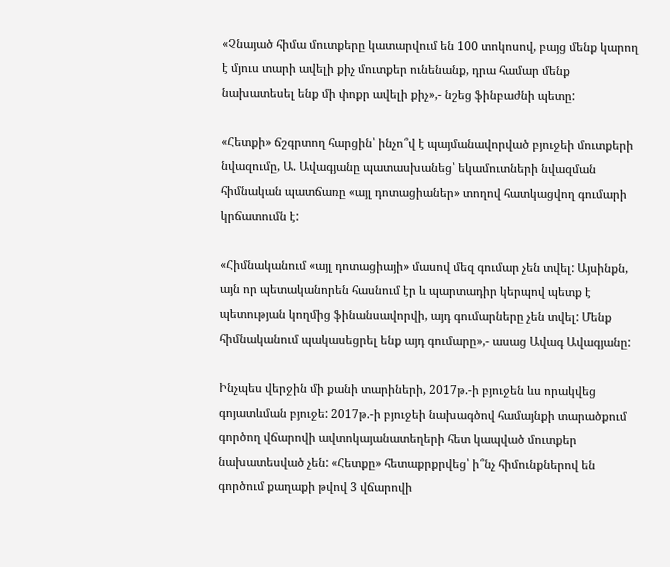«Չնայած հիմա մուտքերը կատարվում են 100 տոկոսով, բայց մենք կարող է մյուս տարի ավելի քիչ մուտքեր ունենանք, դրա համար մենք նախատեսել ենք մի փոքր ավելի քիչ»,- նշեց ֆինբաժնի պետը:

«Հետքի» ճշգրտող հարցին՝ ինչո՞վ է պայմանավորված բյուջեի մուտքերի նվազումը, Ա. Ավագյանը պատասխանեց՝ եկամուտների նվազման հիմնական պատճառը «այլ դոտացիաներ» տողով հատկացվող գումարի կրճատումն է:

«Հիմնականում «այլ դոտացիայի» մասով մեզ գումար չեն տվել: Այսինքն, այն որ պետականորեն հասնում էր և պարտադիր կերպով պետք է պետության կողմից ֆինանսավորվի, այդ գումարները չեն տվել: Մենք հիմնականում պակասեցրել ենք այդ գումարը»,- ասաց Ավագ Ավագյանը:

Ինչպես վերջին մի քանի տարիների, 2017թ.-ի բյուջեն ևս որակվեց գոյատևման բյուջե: 2017թ.-ի բյուջեի նախագծով համայնքի տարածքում գործող վճարովի ավտոկայանատեղերի հետ կապված մուտքեր նախատեսված չեն: «Հետքը» հետաքրքրվեց՝ ի՞նչ հիմունքներով են գործում քաղաքի թվով 3 վճարովի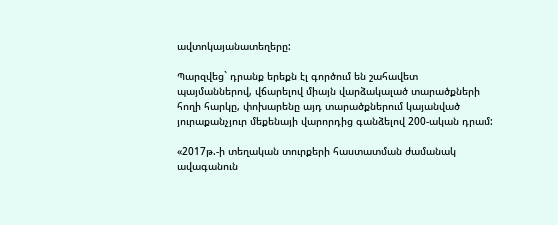ավտոկայանատեղերը:

Պարզվեց` դրանք երեքն էլ գործում են շահավետ պայմաններով, վճարելով միայն վարձակալած տարածքների հողի հարկը, փոխարենը այդ տարածքներում կայանված յուրաքանչյուր մեքենայի վարորդից գանձելով 200-ական դրամ:

«2017թ.-ի տեղական տուրքերի հաստատման ժամանակ ավագանուն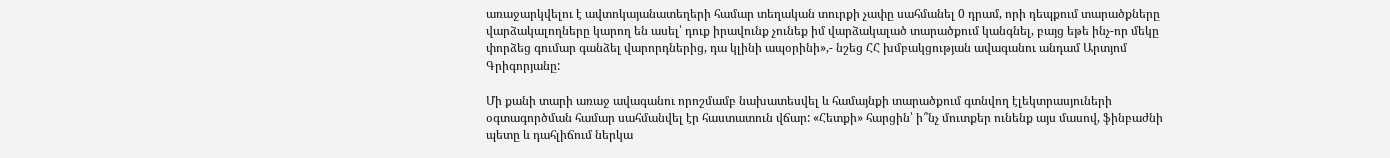առաջարկվելու է ավտոկայանատեղերի համար տեղական տուրքի չափը սահմանել 0 դրամ, որի դեպքում տարածքները վարձակալողները կարող են ասել՝ դուք իրավունք չունեք իմ վարձակալած տարածքում կանգնել, բայց եթե ինչ-որ մեկը փորձեց գումար գանձել վարորդներից, դա կլինի ապօրինի»,- նշեց ՀՀ խմբակցության ավագանու անդամ Արտյոմ Գրիգորյանը:

Մի քանի տարի առաջ ավագանու որոշմամբ նախատեսվել և համայնքի տարածքում գտնվող էլեկտրասյուների օգտագործման համար սահմանվել էր հաստատուն վճար: «Հետքի» հարցին՝ ի՞նչ մուտքեր ունենք այս մասով, ֆինբաժնի պետը և դահլիճում ներկա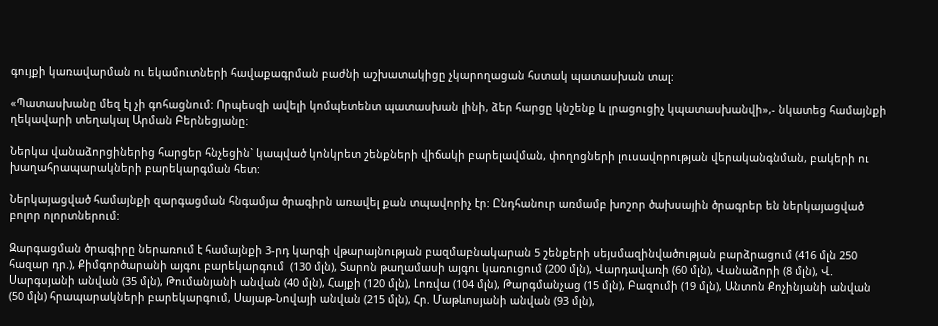գույքի կառավարման ու եկամուտների հավաքագրման բաժնի աշխատակիցը չկարողացան հստակ պատասխան տալ:

«Պատասխանը մեզ էլ չի գոհացնում: Որպեսզի ավելի կոմպետենտ պատասխան լինի, ձեր հարցը կնշենք և լրացուցիչ կպատասխանվի»,- նկատեց համայնքի ղեկավարի տեղակալ Արման Բերնեցյանը:

Ներկա վանաձորցիներից հարցեր հնչեցին` կապված կոնկրետ շենքների վիճակի բարելավման, փողոցների լուսավորության վերականգնման, բակերի ու խաղահրապարակների բարեկարգման հետ:

Ներկայացված համայնքի զարգացման հնգամյա ծրագիրն առավել քան տպավորիչ էր: Ընդհանուր առմամբ խոշոր ծախսային ծրագրեր են ներկայացված բոլոր ոլորտներում:

Զարգացման ծրագիրը ներառում է համայնքի 3-րդ կարգի վթարայնության բազմաբնակարան 5 շենքերի սեյսմազինվածության բարձրացում (416 մլն 250 հազար դր.), Քիմգործարանի այգու բարեկարգում  (130 մլն), Տարոն թաղամասի այգու կառուցում (200 մլն), Վարդավառի (60 մլն), Վանաձորի (8 մլն), Վ. Սարգսյանի անվան (35 մլն), Թումանյանի անվան (40 մլն), Հայքի (120 մլն), Լոռվա (104 մլն), Թարգմանչաց (15 մլն), Բազումի (19 մլն), Անտոն Քոչինյանի անվան (50 մլն) հրապարակների բարեկարգում, Սայաթ-Նովայի անվան (215 մլն), Հր. Մաթևոսյանի անվան (93 մլն),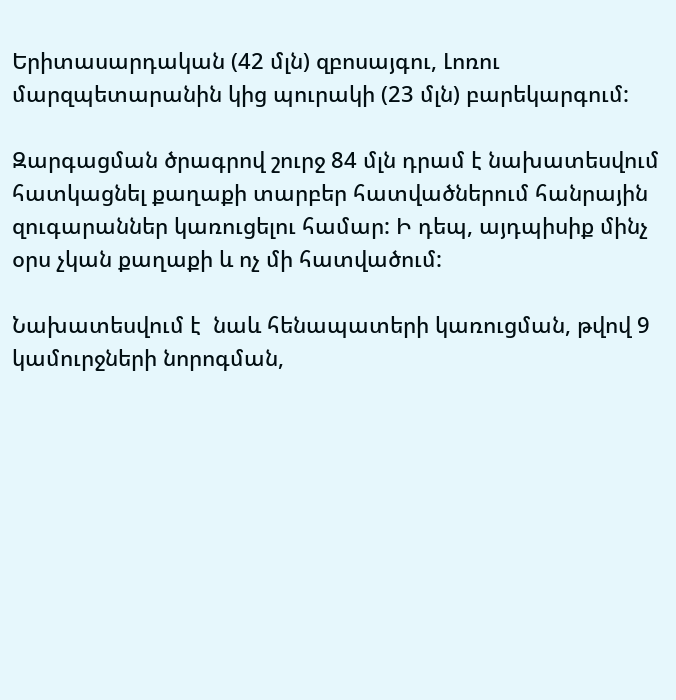Երիտասարդական (42 մլն) զբոսայգու, Լոռու մարզպետարանին կից պուրակի (23 մլն) բարեկարգում:

Զարգացման ծրագրով շուրջ 84 մլն դրամ է նախատեսվում  հատկացնել քաղաքի տարբեր հատվածներում հանրային զուգարաններ կառուցելու համար: Ի դեպ, այդպիսիք մինչ օրս չկան քաղաքի և ոչ մի հատվածում:

Նախատեսվում է  նաև հենապատերի կառուցման, թվով 9 կամուրջների նորոգման,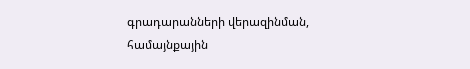գրադարանների վերազինման, համայնքային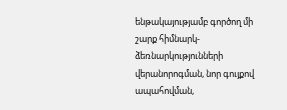ենթակայությամբ գործող մի շարք հիմնարկ-ձեռնարկությունների վերանորոգման, նոր գույքով ապահովման,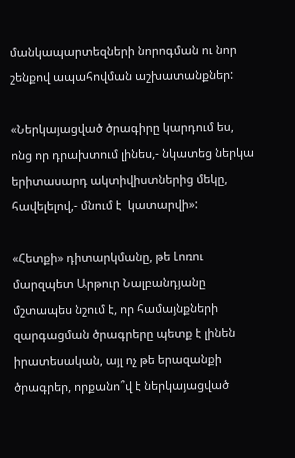մանկապարտեզների նորոգման ու նոր շենքով ապահովման աշխատանքներ:

«Ներկայացված ծրագիրը կարդում ես, ոնց որ դրախտում լինես,- նկատեց ներկա երիտասարդ ակտիվիստներից մեկը, հավելելով,- մնում է  կատարվի»:

«Հետքի» դիտարկմանը, թե Լոռու մարզպետ Արթուր Նալբանդյանը մշտապես նշում է, որ համայնքների զարգացման ծրագրերը պետք է լինեն իրատեսական, այլ ոչ թե երազանքի ծրագրեր, որքանո՞վ է ներկայացված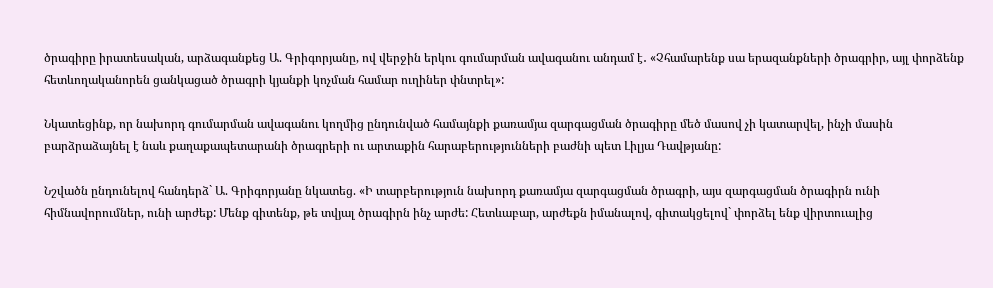ծրագիրը իրատեսական, արձագանքեց Ա. Գրիգորյանը, ով վերջին երկու գումարման ավագանու անդամ է․ «Չհամարենք սա երազանքների ծրագրիր, այլ փորձենք հետևողականորեն ցանկացած ծրագրի կյանքի կոչման համար ուղիներ փնտրել»:

Նկատեցինք, որ նախորդ գումարման ավագանու կողմից ընդունված համայնքի քառամյա զարգացման ծրագիրը մեծ մասով չի կատարվել, ինչի մասին բարձրաձայնել է նաև քաղաքապետարանի ծրագրերի ու արտաքին հարաբերությունների բաժնի պետ Լիլյա Դավթյանը:

Նշվածն ընդունելով հանդերձ` Ա. Գրիգորյանը նկատեց. «Ի տարբերություն նախորդ քառամյա զարգացման ծրագրի, այս զարգացման ծրագիրն ունի հիմնավորումներ, ունի արժեք: Մենք գիտենք, թե տվյալ ծրագիրն ինչ արժե: Հետևաբար, արժեքն իմանալով, գիտակցելով` փորձել ենք վիրտուալից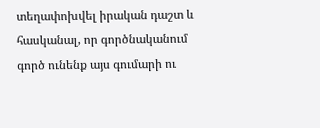տեղափոխվել իրական դաշտ և հասկանալ, որ գործնականում գործ ունենք այս գումարի ու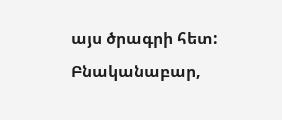այս ծրագրի հետ: Բնականաբար,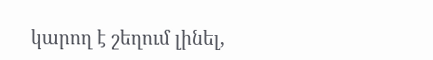կարող է շեղում լինել,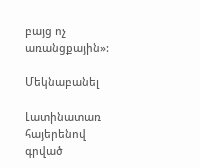բայց ոչ առանցքային»:

Մեկնաբանել

Լատինատառ հայերենով գրված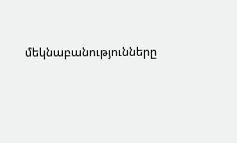մեկնաբանությունները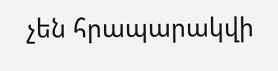չեն հրապարակվի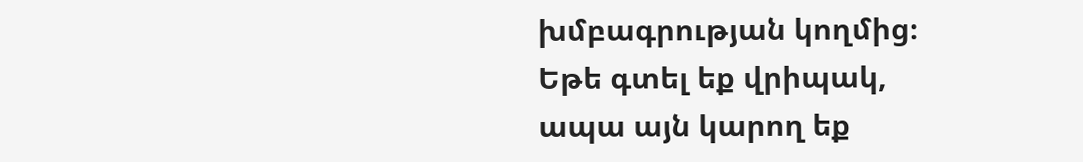խմբագրության կողմից։
Եթե գտել եք վրիպակ, ապա այն կարող եք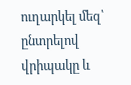ուղարկել մեզ՝ ընտրելով վրիպակը և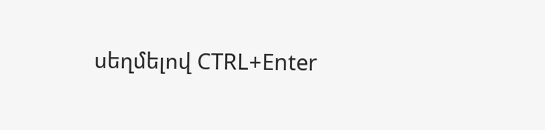սեղմելով CTRL+Enter